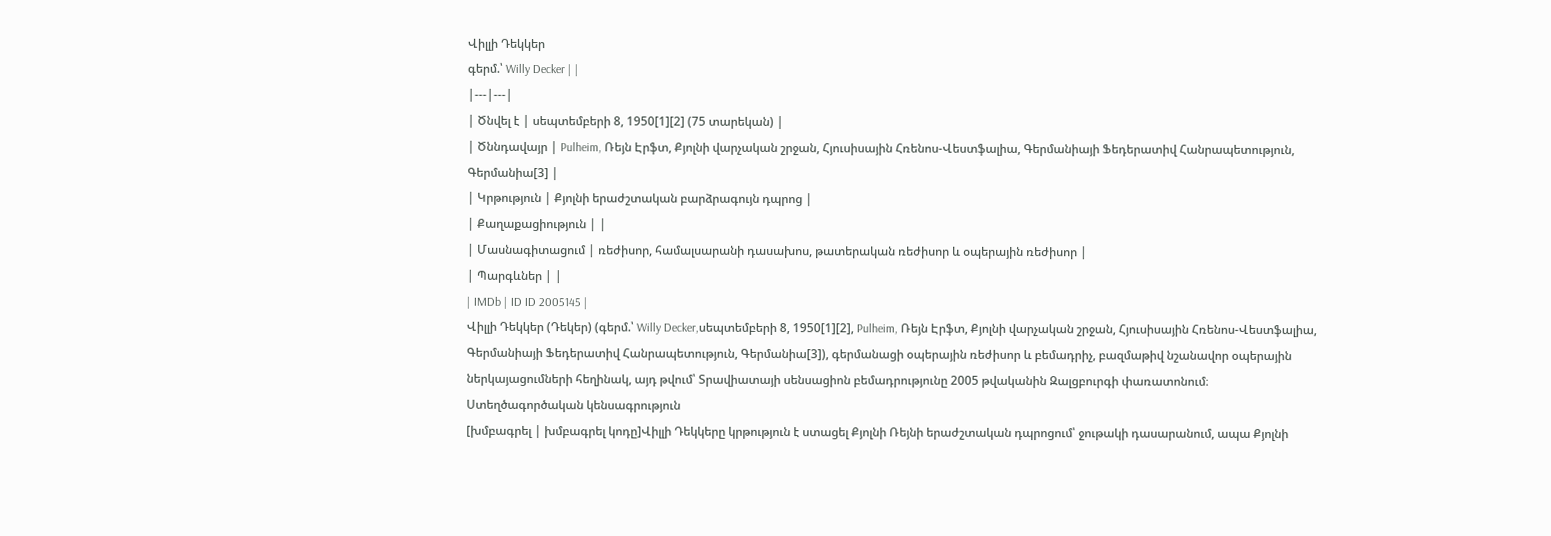Վիլլի Դեկկեր
գերմ.՝ Willy Decker | |
|---|---|
| Ծնվել է | սեպտեմբերի 8, 1950[1][2] (75 տարեկան) |
| Ծննդավայր | Pulheim, Ռեյն Էրֆտ, Քյոլնի վարչական շրջան, Հյուսիսային Հռենոս-Վեստֆալիա, Գերմանիայի Ֆեդերատիվ Հանրապետություն, Գերմանիա[3] |
| Կրթություն | Քյոլնի երաժշտական բարձրագույն դպրոց |
| Քաղաքացիություն | |
| Մասնագիտացում | ռեժիսոր, համալսարանի դասախոս, թատերական ռեժիսոր և օպերային ռեժիսոր |
| Պարգևներ | |
| IMDb | ID ID 2005145 |
Վիլլի Դեկկեր (Դեկեր) (գերմ.՝ Willy Decker,սեպտեմբերի 8, 1950[1][2], Pulheim, Ռեյն Էրֆտ, Քյոլնի վարչական շրջան, Հյուսիսային Հռենոս-Վեստֆալիա, Գերմանիայի Ֆեդերատիվ Հանրապետություն, Գերմանիա[3]), գերմանացի օպերային ռեժիսոր և բեմադրիչ, բազմաթիվ նշանավոր օպերային ներկայացումների հեղինակ, այդ թվում՝ Տրավիատայի սենսացիոն բեմադրությունը 2005 թվականին Զալցբուրգի փառատոնում։
Ստեղծագործական կենսագրություն
[խմբագրել | խմբագրել կոդը]Վիլլի Դեկկերը կրթություն է ստացել Քյոլնի Ռեյնի երաժշտական դպրոցում՝ ջութակի դասարանում, ապա Քյոլնի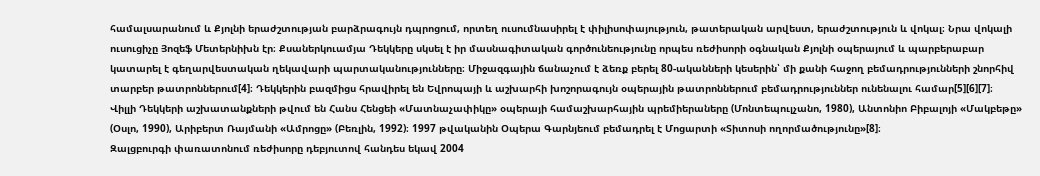համալսարանում և Քյոլնի երաժշտության բարձրագույն դպրոցում, որտեղ ուսումնասիրել է փիլիսոփայություն, թատերական արվեստ, երաժշտություն և վոկալ։ Նրա վոկալի ուսուցիչը Յոզեֆ Մետերնիխն էր։ Քսաներկուամյա Դեկկերը սկսել է իր մասնագիտական գործունեությունը որպես ռեժիսորի օգնական Քյոլնի օպերայում և պարբերաբար կատարել է գեղարվեստական ղեկավարի պարտականությունները։ Միջազգային ճանաչում է ձեռք բերել 80-ականների կեսերին՝ մի քանի հաջող բեմադրությունների շնորհիվ տարբեր թատրոններում[4]։ Դեկկերին բազմիցս հրավիրել են Եվրոպայի և աշխարհի խոշորագույն օպերային թատրոններում բեմադրություններ ունենալու համար[5][6][7]։
Վիլլի Դեկկերի աշխատանքների թվում են Հանս Հենցեի «Մատնաչափիկը» օպերայի համաշխարհային պրեմիերաները (Մոնտեպուլչանո, 1980), Անտոնիո Բիբալոյի «Մակբեթը» (Օսլո, 1990), Արիբերտ Ռայմանի «Ամրոցը» (Բեռլին, 1992)։ 1997 թվականին Օպերա Գարնյեում բեմադրել է Մոցարտի «Տիտոսի ողորմածությունը»[8]։
Զալցբուրգի փառատոնում ռեժիսորը դեբյուտով հանդես եկավ 2004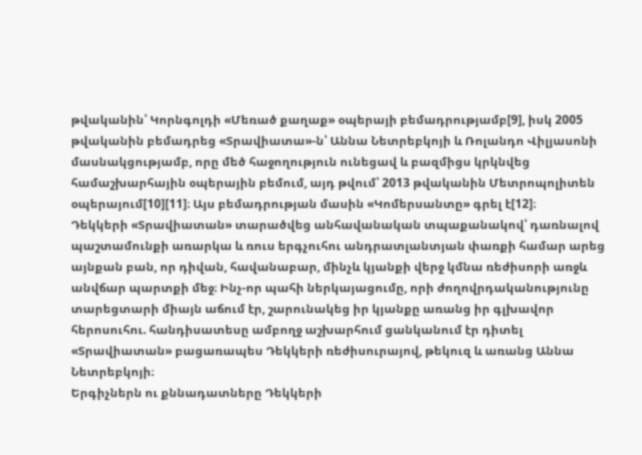թվականին՝ Կորնգոլդի «Մեռած քաղաք» օպերայի բեմադրությամբ[9], իսկ 2005 թվականին բեմադրեց «Տրավիատա»-ն՝ Աննա Նետրեբկոյի և Ռոլանդո Վիլյասոնի մասնակցությամբ, որը մեծ հաջողություն ունեցավ և բազմիցս կրկնվեց համաշխարհային օպերային բեմում, այդ թվում՝ 2013 թվականին Մետրոպոլիտեն օպերայում[10][11]։ Այս բեմադրության մասին «Կոմերսանտը» գրել է[12]։
Դեկկերի «Տրավիատան» տարածվեց անհավանական տպաքանակով՝ դառնալով պաշտամունքի առարկա և ռուս երգչուհու անդրատլանտյան փառքի համար արեց այնքան բան, որ դիվան, հավանաբար, մինչև կյանքի վերջ կմնա ռեժիսորի առջև անվճար պարտքի մեջ։ Ինչ-որ պահի ներկայացումը, որի ժողովրդականությունը տարեցտարի միայն աճում էր, շարունակեց իր կյանքը առանց իր գլխավոր հերոսուհու. հանդիսատեսը ամբողջ աշխարհում ցանկանում էր դիտել «Տրավիատան» բացառապես Դեկկերի ռեժիսուրայով, թեկուզ և առանց Աննա Նետրեբկոյի։
Երգիչներն ու քննադատները Դեկկերի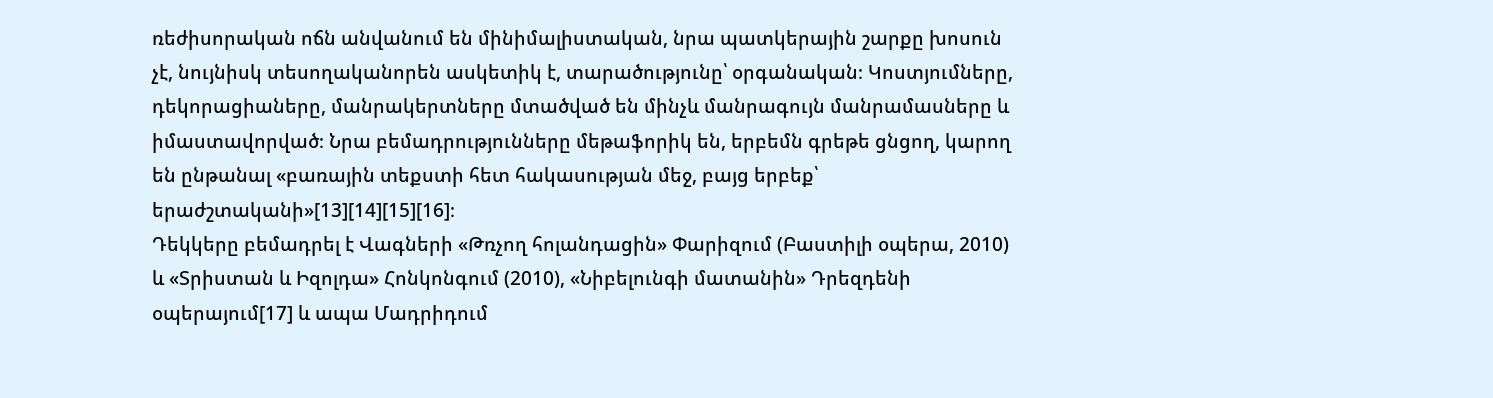ռեժիսորական ոճն անվանում են մինիմալիստական, նրա պատկերային շարքը խոսուն չէ, նույնիսկ տեսողականորեն ասկետիկ է, տարածությունը՝ օրգանական։ Կոստյումները, դեկորացիաները, մանրակերտները մտածված են մինչև մանրագույն մանրամասները և իմաստավորված։ Նրա բեմադրությունները մեթաֆորիկ են, երբեմն գրեթե ցնցող, կարող են ընթանալ «բառային տեքստի հետ հակասության մեջ, բայց երբեք՝ երաժշտականի»[13][14][15][16]։
Դեկկերը բեմադրել է Վագների «Թռչող հոլանդացին» Փարիզում (Բաստիլի օպերա, 2010) և «Տրիստան և Իզոլդա» Հոնկոնգում (2010), «Նիբելունգի մատանին» Դրեզդենի օպերայում[17] և ապա Մադրիդում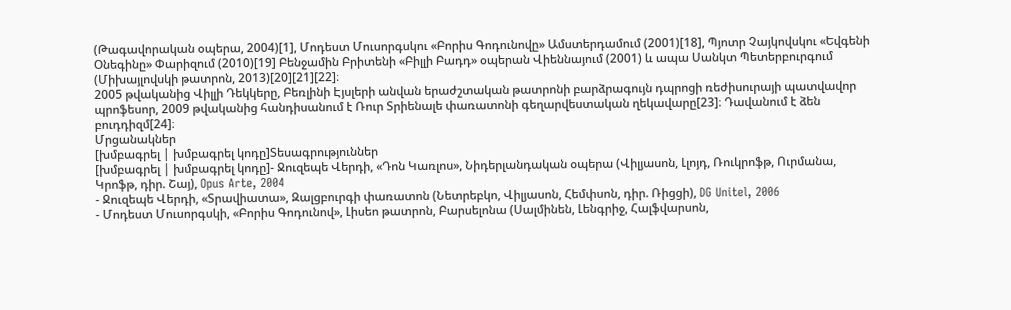(Թագավորական օպերա, 2004)[1], Մոդեստ Մուսորգսկու «Բորիս Գոդունովը» Ամստերդամում (2001)[18], Պյոտր Չայկովսկու «Եվգենի Օնեգինը» Փարիզում (2010)[19] Բենջամին Բրիտենի «Բիլլի Բադդ» օպերան Վիեննայում (2001) և ապա Սանկտ Պետերբուրգում (Միխայլովսկի թատրոն, 2013)[20][21][22]։
2005 թվականից Վիլլի Դեկկերը, Բեռլինի Էյսլերի անվան երաժշտական թատրոնի բարձրագույն դպրոցի ռեժիսուրայի պատվավոր պրոֆեսոր, 2009 թվականից հանդիսանում է Ռուր Տրիենալե փառատոնի գեղարվեստական ղեկավարը[23]։ Դավանում է ձեն բուդդիզմ[24]։
Մրցանակներ
[խմբագրել | խմբագրել կոդը]Տեսագրություններ
[խմբագրել | խմբագրել կոդը]- Ջուզեպե Վերդի, «Դոն Կառլոս», Նիդերլանդական օպերա (Վիլյասոն, Լլոյդ, Ռուկրոֆթ, Ուրմանա, Կրոֆթ, դիր. Շայ), Opus Arte, 2004
- Ջուզեպե Վերդի, «Տրավիատա», Զալցբուրգի փառատոն (Նետրեբկո, Վիլյասոն, Հեմփսոն, դիր. Ռիցցի), DG Unitel, 2006
- Մոդեստ Մուսորգսկի, «Բորիս Գոդունով», Լիսեո թատրոն, Բարսելոնա (Սալմինեն, Լենգրիջ, Հալֆվարսոն,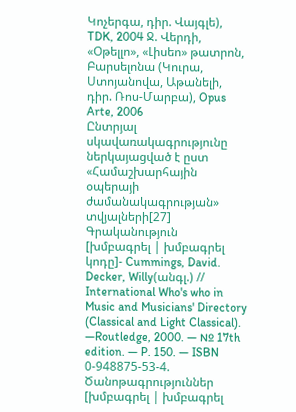Կոչերգա, դիր. Վայգլե), TDK, 2004 Ջ. Վերդի, «Օթելլո», «Լիսեո» թատրոն, Բարսելոնա (Կուրա, Ստոյանովա, Աթանելի, դիր. Ռոս-Մարբա), Opus Arte, 2006
Ընտրյալ սկավառակագրությունը ներկայացված է ըստ «Համաշխարհային օպերայի ժամանակագրության» տվյալների[27]
Գրականություն
[խմբագրել | խմբագրել կոդը]- Cummings, David. Decker, Willy(անգլ.) // International Who's who in Music and Musicians' Directory (Classical and Light Classical). —Routledge, 2000. — № 17th edition. — P. 150. — ISBN 0-948875-53-4.
Ծանոթագրություններ
[խմբագրել | խմբագրել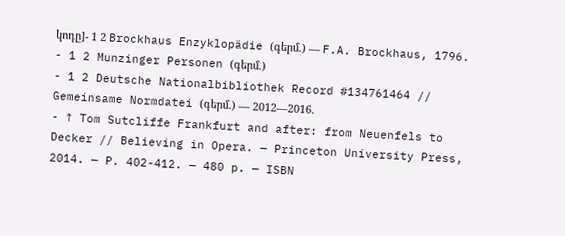կոդը]- 1 2 Brockhaus Enzyklopädie (գերմ.) — F.A. Brockhaus, 1796.
- 1 2 Munzinger Personen (գերմ.)
- 1 2 Deutsche Nationalbibliothek Record #134761464 // Gemeinsame Normdatei (գերմ.) — 2012—2016.
- ↑ Tom Sutcliffe Frankfurt and after: from Neuenfels to Decker // Believing in Opera. — Princeton University Press, 2014. — P. 402-412. — 480 p. — ISBN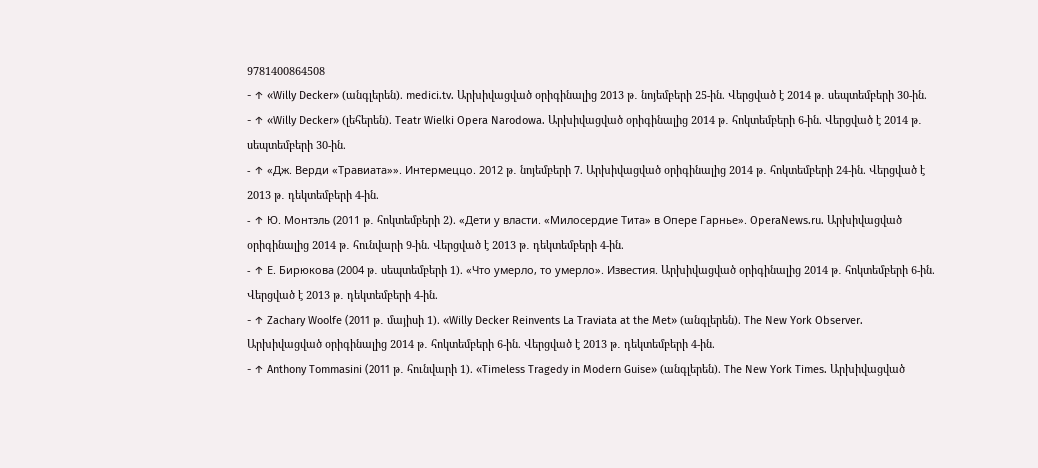9781400864508
- ↑ «Willy Decker» (անգլերեն). medici.tv. Արխիվացված օրիգինալից 2013 թ․ նոյեմբերի 25-ին. Վերցված է 2014 թ․ սեպտեմբերի 30-ին.
- ↑ «Willy Decker» (լեհերեն). Teatr Wielki Opera Narodowa. Արխիվացված օրիգինալից 2014 թ․ հոկտեմբերի 6-ին. Վերցված է 2014 թ․ սեպտեմբերի 30-ին.
- ↑ «Дж. Верди «Травиата»». Интермеццо. 2012 թ․ նոյեմբերի 7. Արխիվացված օրիգինալից 2014 թ․ հոկտեմբերի 24-ին. Վերցված է 2013 թ․ դեկտեմբերի 4-ին.
- ↑ Ю. Монтэль (2011 թ․ հոկտեմբերի 2). «Дети у власти. «Милосердие Тита» в Опере Гарнье». OperaNews.ru. Արխիվացված օրիգինալից 2014 թ․ հունվարի 9-ին. Վերցված է 2013 թ․ դեկտեմբերի 4-ին.
- ↑ Е. Бирюкова (2004 թ․ սեպտեմբերի 1). «Что умерло, то умерло». Известия. Արխիվացված օրիգինալից 2014 թ․ հոկտեմբերի 6-ին. Վերցված է 2013 թ․ դեկտեմբերի 4-ին.
- ↑ Zachary Woolfe (2011 թ․ մայիսի 1). «Willy Decker Reinvents La Traviata at the Met» (անգլերեն). The New York Observer. Արխիվացված օրիգինալից 2014 թ․ հոկտեմբերի 6-ին. Վերցված է 2013 թ․ դեկտեմբերի 4-ին.
- ↑ Anthony Tommasini (2011 թ․ հունվարի 1). «Timeless Tragedy in Modern Guise» (անգլերեն). The New York Times. Արխիվացված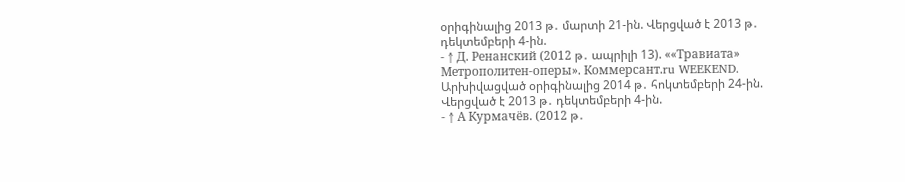օրիգինալից 2013 թ․ մարտի 21-ին. Վերցված է 2013 թ․ դեկտեմբերի 4-ին.
- ↑ Д. Ренанский (2012 թ․ ապրիլի 13). ««Травиата» Метрополитен-оперы». Коммерсант.ru WEEKEND. Արխիվացված օրիգինալից 2014 թ․ հոկտեմբերի 24-ին. Վերցված է 2013 թ․ դեկտեմբերի 4-ին.
- ↑ А Курмачёв. (2012 թ․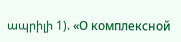ապրիլի 1). «О комплексной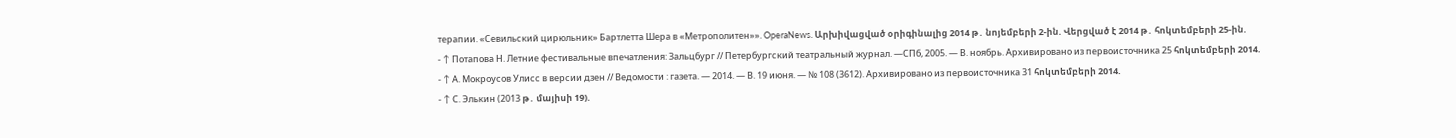терапии. «Севильский цирюльник» Бартлетта Шера в «Метрополитен»». OperaNews. Արխիվացված օրիգինալից 2014 թ․ նոյեմբերի 2-ին. Վերցված է 2014 թ․ հոկտեմբերի 25-ին.
- ↑ Потапова Н. Летние фестивальные впечатления: Зальцбург // Петербургский театральный журнал. —СПб, 2005. — В. ноябрь. Архивировано из первоисточника 25 հոկտեմբերի 2014.
- ↑ А. Мокроусов Улисс в версии дзен // Ведомости : газета. — 2014. — В. 19 июня. — № 108 (3612). Архивировано из первоисточника 31 հոկտեմբերի 2014.
- ↑ С. Элькин (2013 թ․ մայիսի 19).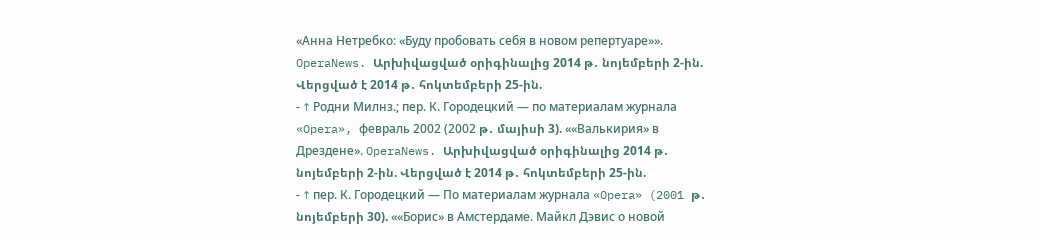«Анна Нетребко: «Буду пробовать себя в новом репертуаре»». OperaNews. Արխիվացված օրիգինալից 2014 թ․ նոյեմբերի 2-ին. Վերցված է 2014 թ․ հոկտեմբերի 25-ին.
- ↑ Родни Милнз.; пер. К. Городецкий — по материалам журнала «Opera», февраль 2002 (2002 թ․ մայիսի 3). ««Валькирия» в Дрездене». OperaNews. Արխիվացված օրիգինալից 2014 թ․ նոյեմբերի 2-ին. Վերցված է 2014 թ․ հոկտեմբերի 25-ին.
- ↑ пер. К. Городецкий — По материалам журнала «Opera» (2001 թ․ նոյեմբերի 30). ««Борис» в Амстердаме. Майкл Дэвис о новой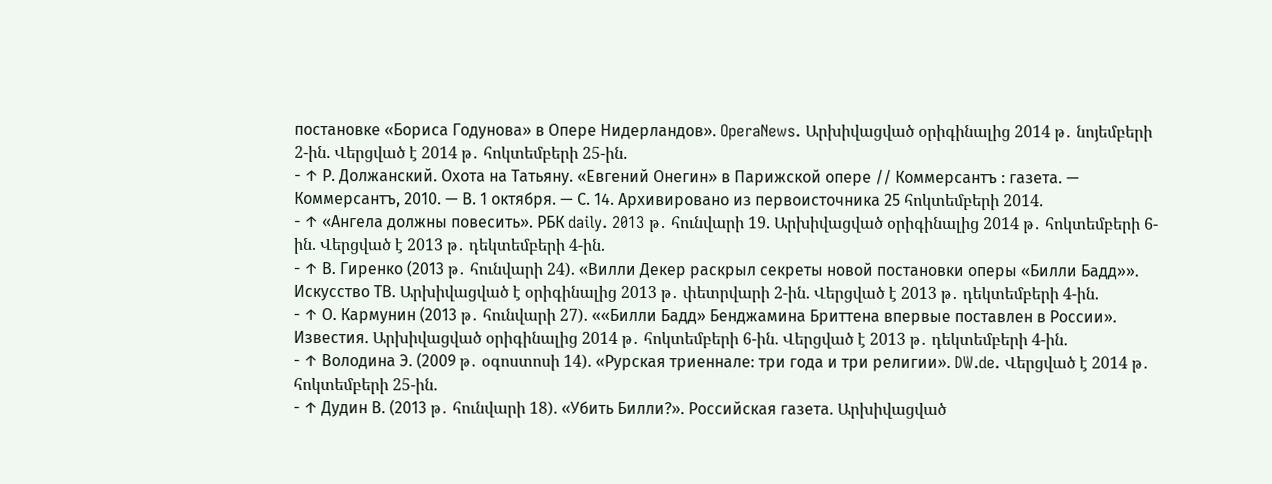постановке «Бориса Годунова» в Опере Нидерландов». OperaNews. Արխիվացված օրիգինալից 2014 թ․ նոյեմբերի 2-ին. Վերցված է 2014 թ․ հոկտեմբերի 25-ին.
- ↑ Р. Должанский. Охота на Татьяну. «Евгений Онегин» в Парижской опере // Коммерсантъ : газета. — Коммерсантъ, 2010. — В. 1 октября. — С. 14. Архивировано из первоисточника 25 հոկտեմբերի 2014.
- ↑ «Ангела должны повесить». РБК daily. 2013 թ․ հունվարի 19. Արխիվացված օրիգինալից 2014 թ․ հոկտեմբերի 6-ին. Վերցված է 2013 թ․ դեկտեմբերի 4-ին.
- ↑ В. Гиренко (2013 թ․ հունվարի 24). «Вилли Декер раскрыл секреты новой постановки оперы «Билли Бадд»». Искусство ТВ. Արխիվացված է օրիգինալից 2013 թ․ փետրվարի 2-ին. Վերցված է 2013 թ․ դեկտեմբերի 4-ին.
- ↑ О. Кармунин (2013 թ․ հունվարի 27). ««Билли Бадд» Бенджамина Бриттена впервые поставлен в России». Известия. Արխիվացված օրիգինալից 2014 թ․ հոկտեմբերի 6-ին. Վերցված է 2013 թ․ դեկտեմբերի 4-ին.
- ↑ Володина Э. (2009 թ․ օգոստոսի 14). «Рурская триеннале: три года и три религии». DW.de. Վերցված է 2014 թ․ հոկտեմբերի 25-ին.
- ↑ Дудин В. (2013 թ․ հունվարի 18). «Убить Билли?». Российская газета. Արխիվացված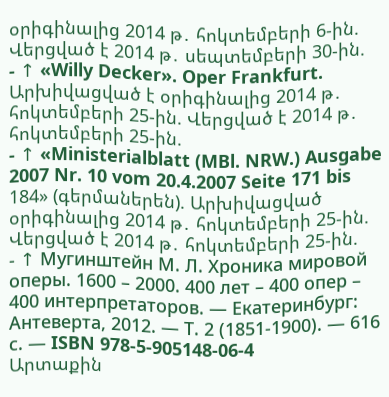օրիգինալից 2014 թ․ հոկտեմբերի 6-ին. Վերցված է 2014 թ․ սեպտեմբերի 30-ին.
- ↑ «Willy Decker». Oper Frankfurt. Արխիվացված է օրիգինալից 2014 թ․ հոկտեմբերի 25-ին. Վերցված է 2014 թ․ հոկտեմբերի 25-ին.
- ↑ «Ministerialblatt (MBl. NRW.) Ausgabe 2007 Nr. 10 vom 20.4.2007 Seite 171 bis 184» (գերմաներեն). Արխիվացված օրիգինալից 2014 թ․ հոկտեմբերի 25-ին. Վերցված է 2014 թ․ հոկտեմբերի 25-ին.
- ↑ Мугинштейн М. Л. Хроника мировой оперы. 1600 – 2000. 400 лет – 400 опер – 400 интерпретаторов. — Екатеринбург: Антеверта, 2012. — Т. 2 (1851-1900). — 616 с. — ISBN 978-5-905148-06-4
Արտաքին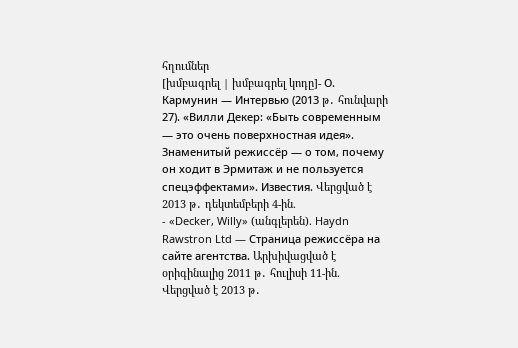հղումներ
[խմբագրել | խմբագրել կոդը]- О. Кармунин — Интервью (2013 թ․ հունվարի 27). «Вилли Декер: «Быть современным — это очень поверхностная идея». Знаменитый режиссёр — о том, почему он ходит в Эрмитаж и не пользуется спецэффектами». Известия. Վերցված է 2013 թ․ դեկտեմբերի 4-ին.
- «Decker, Willy» (անգլերեն). Haydn Rawstron Ltd — Страница режиссёра на сайте агентства. Արխիվացված է օրիգինալից 2011 թ․ հուլիսի 11-ին. Վերցված է 2013 թ․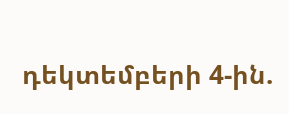դեկտեմբերի 4-ին.